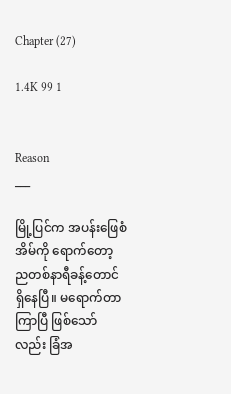Chapter (27)

1.4K 99 1


Reason
___

မြို့ပြင်က အပန်းဖြေစံအိမ်ကို ရောက်တော့ ညတစ်နာရီခန့်တောင် ရှိနေပြီ။ မရောက်တာကြာပြီ ဖြစ်သော်လည်း ခြံအ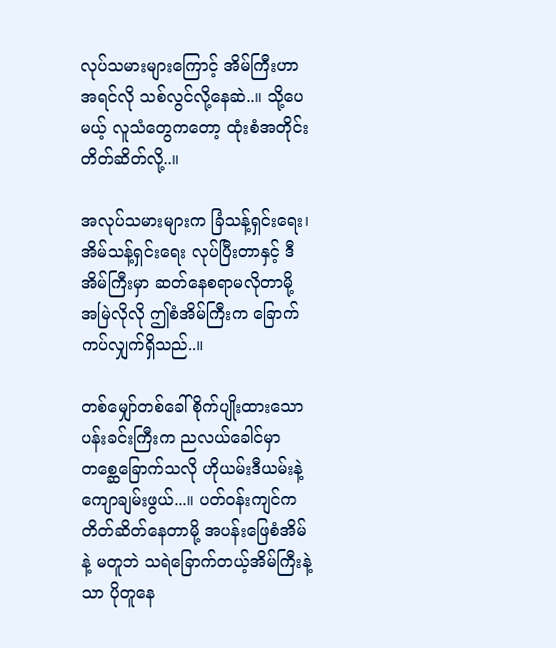လုပ်သမားများကြောင့် အိမ်ကြီးဟာ အရင်လို သစ်လွင်လို့နေဆဲ..။ သို့ပေမယ့် လူသံတွေကတော့ ထုံးစံအတိုင်း တိတ်ဆိတ်လို့..။

အလုပ်သမားများက ခြံသန့်ရှင်းရေး၊ အိမ်သန့်ရှင်းရေး လုပ်ပြီးတာနှင့် ဒီအိမ်ကြီးမှာ ဆတ်နေစရာမလိုတာမို့ အမြဲလိုလို ဤစံအိမ်ကြီးက ခြောက်ကပ်လျှက်ရှိသည်..။

တစ်မျှော်တစ်ခေါ် စိုက်ပျိုးထားသော ပန်းခင်းကြီးက ညလယ်ခေါင်မှာ တစ္ဆေခြောက်သလို ဟိုယမ်းဒီယမ်းနဲ့ကျောချမ်းဖွယ်...။ ပတ်ဝန်းကျင်က တိတ်ဆိတ်နေတာမို့ အပန်းဖြေစံအိမ်နဲ့ မတူဘဲ သရဲခြောက်တယ့်အိမ်ကြီးနဲ့သာ ပိုတူနေ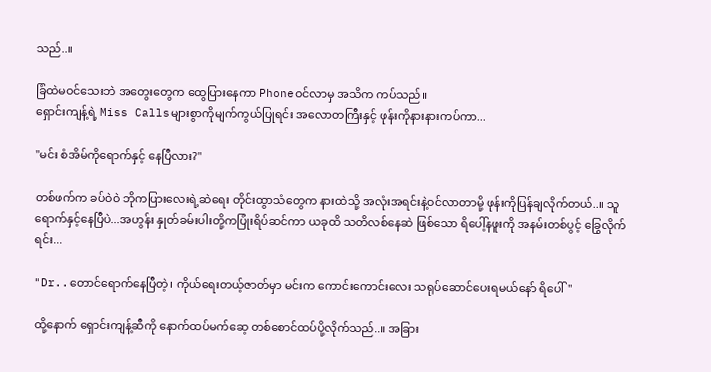သည်..။

ခြံထဲမဝင်သေးဘဲ အတွေးတွေက ထွေပြားနေကာ Phoneဝင်လာမှ အသိက ကပ်သည်။
ရှောင်းကျန့်ရဲ့ Miss Callsများစွာကိုမျက်ကွယ်ပြုရင်း အလောတကြီးနှင့် ဖုန်းကိုနားနားကပ်ကာ...

"မင်း စံအိမ်ကိုရောက်နှင့် နေပြီလား?"

တစ်ဖက်က ခပ်ဝဲဝဲ ဘိုကပြားလေးရဲ့ဆဲရေး တိုင်းထွာသံတွေက နားထဲသို့ အလုံးအရင်းနဲ့ဝင်လာတာမို့ ဖုန်းကိုပြန်ချလိုက်တယ်..။ သူရောက်နှင့်နေပြီပဲ...အဟွန်း နှုတ်ခမ်းပါးတို့ကပြုံးရိပ်ဆင်ကာ ယခုထိ သတိလစ်နေဆဲ ဖြစ်သော ရိပေါ့်နဖူးကို အနမ်းတစ်ပွင့် ခြွေလိုက်ရင်း...

"Dr..တောင်ရောက်နေပြီတဲ့၊ ကိုယ်ရေးတယ့်ဇာတ်မှာ မင်းက ကောင်းကောင်းလေး သရုပ်ဆောင်ပေးရမယ်နော် ရိပေါ်"

ထို့နောက် ရှောင်းကျန့်ဆီကို နောက်ထပ်မက်ဆေ့ တစ်စောင်ထပ်ပို့လိုက်သည်..။ အခြား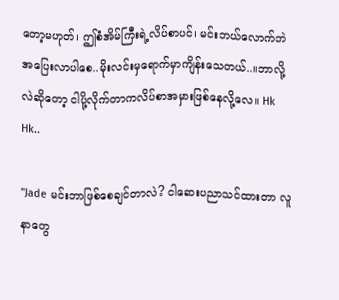တော့မဟုတ်၊ ဤစံအိမ်ကြီးရဲ့လိပ်စာပင်၊ မင်းဘယ်လောက်ဘဲအပြေးလာပါစေ..မိုးလင်းမှရောက်မှာကျိန်းသေတယ်..။ဘာလို့လဲဆိုတော့ ငါပို့လိုက်တာကလိပ်စာအမှားဖြစ်နေလို့လေ။ Hk Hk..

"Jade မင်းဘာဖြစ်စေချင်တာလဲ? ငါဆေးပညာသင်ထားတာ လူနာတွေ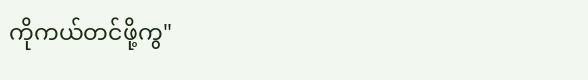ကိုကယ်တင်ဖို့ကွ"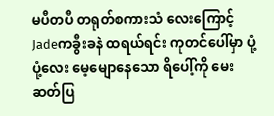မပီတပီ တရုတ်စကားသံ လေးကြောင့် Jadeကခွီးခနဲ ထရယ်ရင်း ကုတင်ပေါ်မှာ ပုံ့ပုံ့လေး မေ့မျောနေသော ရိပေါ့်ကို မေးဆတ်ပြ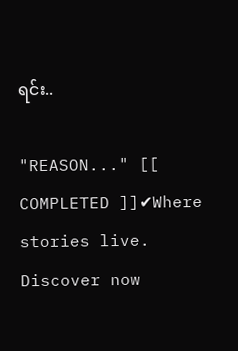ရင်း..

"REASON..." [[ COMPLETED ]]✔Where stories live. Discover now